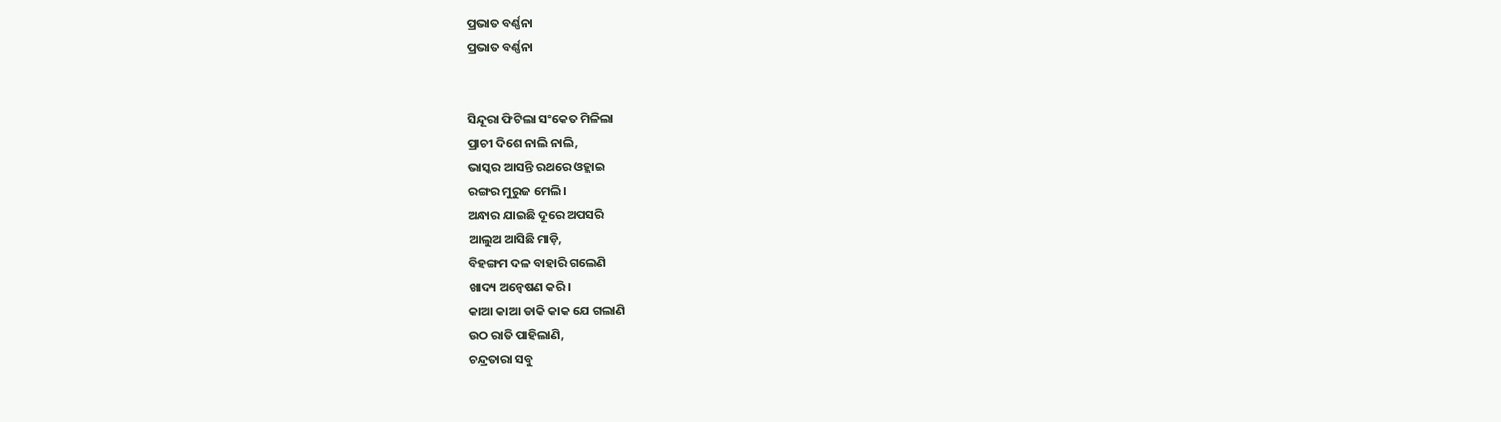ପ୍ରଭାତ ବର୍ଣ୍ଣନା
ପ୍ରଭାତ ବର୍ଣ୍ଣନା


ସିନ୍ଦୂରା ଫିଟିଲା ସଂକେତ ମିଳିଲା
ପ୍ରାଚୀ ଦିଶେ ନାଲି ନାଲି,
ଭାସ୍କର ଆସନ୍ତି ରଥରେ ଓହ୍ଲାଇ
ରଙ୍ଗର ମୁରୁଜ ମେଲି।
ଅନ୍ଧାର ଯାଇଛି ଦୂରେ ଅପସରି
ଆଲୁଅ ଆସିଛି ମାଡ଼ି,
ବିହଙ୍ଗମ ଦଳ ବାହାରି ଗଲେଣି
ଖାଦ୍ୟ ଅନ୍ୱେଷଣ କରି।
କାଆ କାଆ ଡାକି କାକ ଯେ ଗଲାଣି
ଉଠ ରାତି ପାହିଲାଣି,
ଚନ୍ଦ୍ରତାରା ସବୁ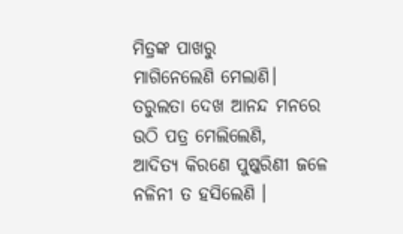ମିତ୍ରଙ୍କ ପାଖରୁ
ମାଗିନେଲେଣି ମେଲାଣି।
ତରୁଲତା ଦେଖ ଆନନ୍ଦ ମନରେ
ଉଠି ପତ୍ର ମେଲିଲେଣି,
ଆଦିତ୍ୟ କିରଣେ ପୁଷ୍କରିଣୀ ଜଳେ
ନଳିନୀ ତ ହସିଲେଣି ।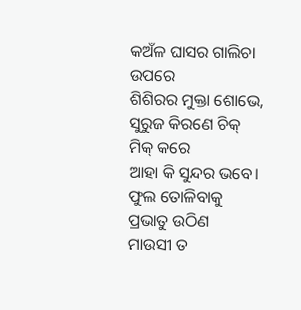କଅଁଳ ଘାସର ଗାଲିଚା ଉପରେ
ଶିଶିରର ମୁକ୍ତା ଶୋଭେ,
ସୁରୁଜ କିରଣେ ଚିକ୍ ମିକ୍ କରେ
ଆହା କି ସୁନ୍ଦର ଭବେ।
ଫୁଲ ତୋଳିବାକୁ ପ୍ରଭାତୁ ଉଠିଣ
ମାଉସୀ ତ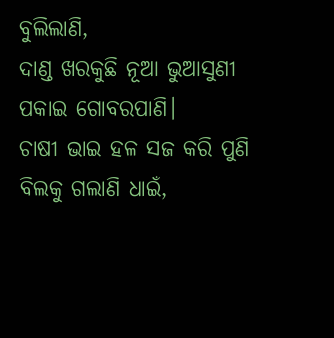ବୁଲିଲାଣି,
ଦାଣ୍ଡ ଖରକୁଛି ନୂଆ ଭୁଆସୁଣୀ
ପକାଇ ଗୋବରପାଣି।
ଚାଷୀ ଭାଇ ହଳ ସଜ କରି ପୁଣି
ବିଲକୁ ଗଲାଣି ଧାଇଁ,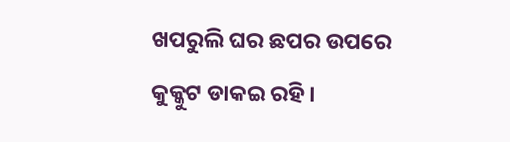ଖପରୁଲି ଘର ଛପର ଉପରେ
କୁକ୍କୁଟ ଡାକଇ ରହି।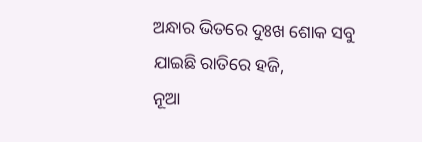ଅନ୍ଧାର ଭିତରେ ଦୁଃଖ ଶୋକ ସବୁ
ଯାଇଛି ରାତିରେ ହଜି,
ନୂଆ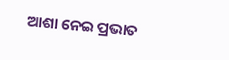ଆଶା ନେଇ ପ୍ରଭାତ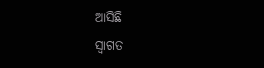ଆସିଛି
ସ୍ବାଗତ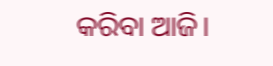କରିବା ଆଜି।